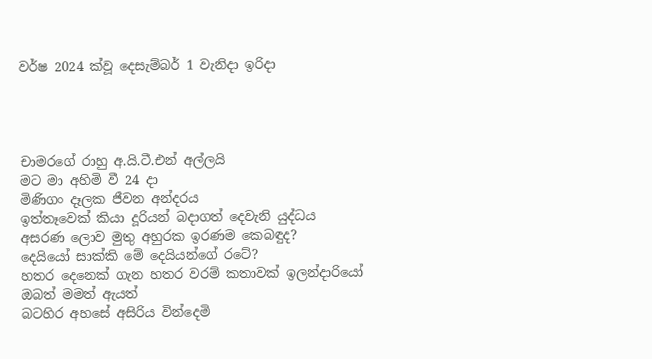වර්ෂ 2024 ක්වූ දෙසැම්බර් 1 වැනිදා ඉරිදා




චාමරගේ රාහු අ.යි.ටී.එන් අල්ලයි
මට මා අහිමි වී 24 දා
මිණිගං දෑලක ජීවන අන්දරය
ඉත්තෑවෙක් කියා දූරියන් බදාගත් දෙවැනි යුද්ධය
අසරණ ලොව මුතු අහුරක ඉරණම කෙබඳුද?
දෙයියෝ සාක්කි මේ දෙයියන්ගේ රටේ?
හතර දෙනෙක් ගැන හතර වරම් කතාවක් ඉලන්දාරියෝ
ඔබත් මමත් ඇයත්
බටහිර අහසේ අසිරිය වින්දෙමි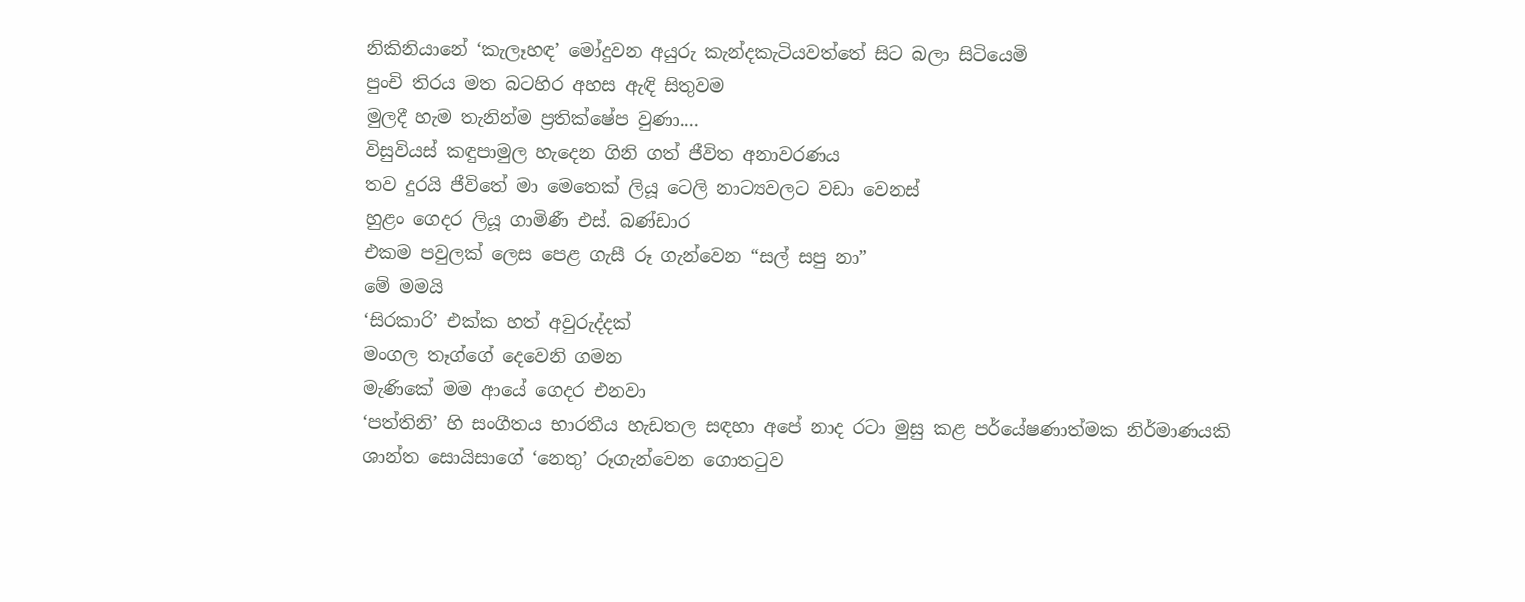නිකිනියානේ ‘කැලෑහඳ’ මෝදුවන අයුරු කැන්දකැටියවත්තේ සිට බලා සිටියෙමි
පුංචි තිරය මත බටහිර අහස ඇඳි සිතුවම
මුලදී හැම තැනින්ම ප්‍රතික්ෂේප වුණා....
විසුවියස් කඳුපාමුල හැදෙන ගිනි ගත් ජීවිත අනාවරණය
තව දුරයි ජීවිතේ මා මෙතෙක් ලියූ ටෙලි නාට්‍යවලට වඩා වෙනස්
හුළං ගෙදර ලියූ ගාමිණී එස්. බණ්ඩාර
එකම පවුලක් ලෙස පෙළ ගැසී රූ ගැන්වෙන “සල් සපු නා”
මේ මමයි
‘සිරකාරි’ එක්ක හත් අවුරුද්දක්
මංගල තෑග්ගේ දෙවෙනි ගමන
මැණිකේ මම ආයේ ගෙදර එනවා
‘පත්තිනි’ හි සංගීතය භාරතීය හැඩතල සඳහා අපේ නාද රටා මුසු කළ පර්යේෂණාත්මක නිර්මාණයකි
ශාන්ත සොයිසාගේ ‘නෙතු’ රූගැන්වෙන ගොතටුව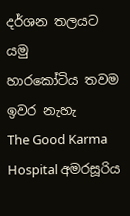දර්ශන තලයට යමු
හාරකෝටිය තවම ඉවර නැහැ
The Good Karma Hospital අමරසූරිය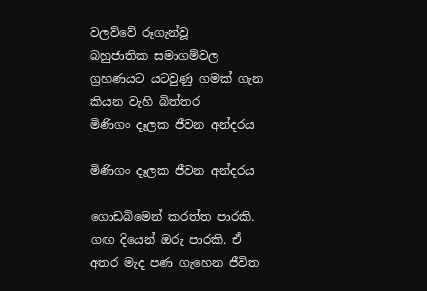වලව්වේ රූගැන්වූ
බහුජාතික සමාගම්වල ග්‍රහණයට යටවුණු ගමක් ගැන කියන වැහි බිත්තර
මිණිගං දෑලක ජීවන අන්දරය

මිණිගං දෑලක ජීවන අන්දරය

ගොඩබිමෙන් කරත්ත පාරකි. ගඟ දියෙන් ඔරු පාරකි. ඒ අතර මැද පණ ගැහෙන ජීවිත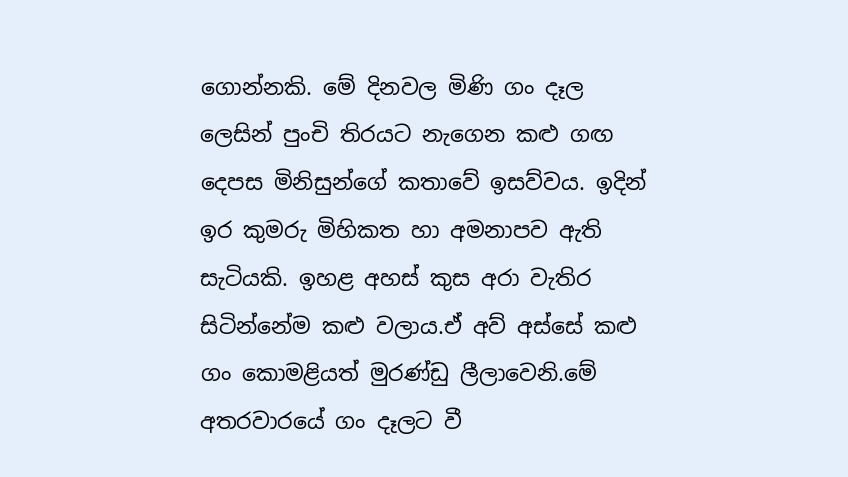ගොන්නකි. මේ දිනවල මිණි ගං දෑල ලෙසින් පුංචි තිරයට නැගෙන කළු ගඟ දෙපස මිනිසුන්ගේ කතාවේ ඉසව්වය. ඉදින් ඉර කුමරු මිහිකත හා අමනාපව ඇති සැටියකි. ඉහළ අහස් කුස අරා වැතිර සිටින්නේම කළු වලාය.ඒ අව් අස්සේ කළු ගං කොමළියත් මුරණ්ඩු ලීලාවෙනි.මේ අතරවාරයේ ගං දෑලට වී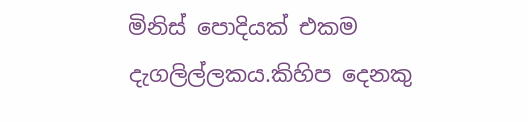මිනිස් පොදියක් එකම දැගලිල්ලකය.කිහිප දෙනකු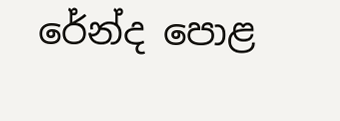රේන්ද පොළ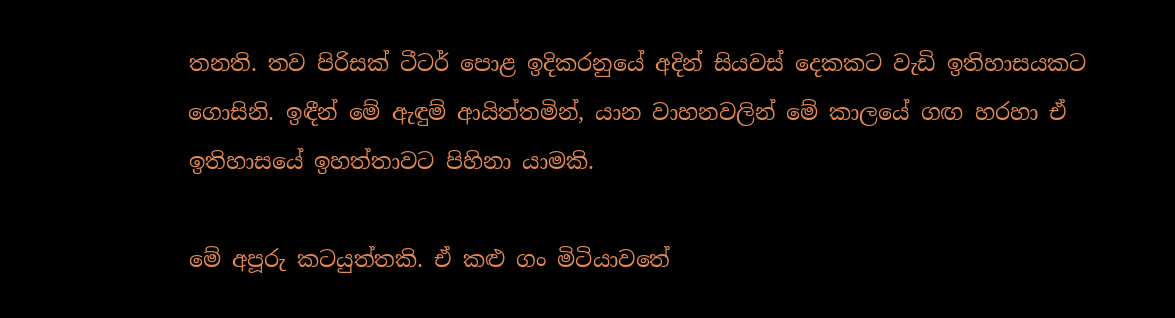තනති. තව පිරිසක් ටීටර් පොළ ඉදිකරනුයේ අදින් සියවස් දෙකකට වැඩි ඉතිහාසයකට ගොසිනි. ඉඳීන් මේ ඇඳුම් ආයිත්තමින්, යාන වාහනවලින් මේ කාලයේ ගඟ හරහා ඒ ඉතිහාසයේ ඉහත්තාවට පිහිනා යාමකි.

මේ අපූරු කටයුත්තකි. ඒ කළු ගං මිටියාවතේ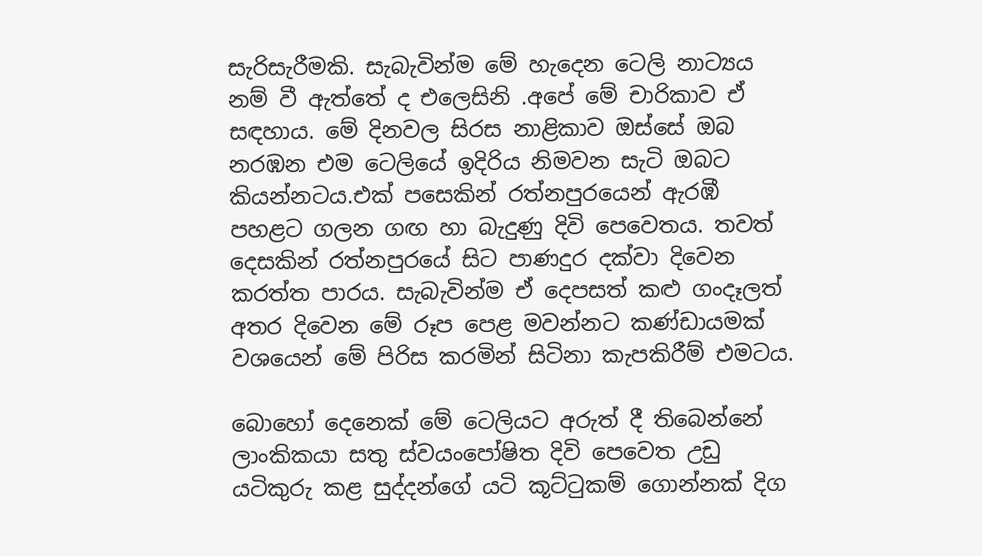සැරිසැරීමකි. සැබැවින්ම මේ හැදෙන ටෙලි නාට්‍යය නම් වී ඇත්තේ ද එලෙසිනි .අපේ මේ චාරිකාව ඒ සඳහාය. මේ දිනවල සිරස නාළිකාව ඔස්සේ ඔබ නරඹන එම ටෙලියේ ඉදිරිය නිමවන සැටි ඔබට කියන්නටය.එක් පසෙකින් රත්නපුරයෙන් ඇරඹී පහළට ගලන ගඟ හා බැදුණු දිවි පෙවෙතය. තවත් දෙසකින් රත්නපුරයේ සිට පාණදුර දක්වා දිවෙන කරත්ත පාරය. සැබැවින්ම ඒ දෙපසත් කළු ගංදෑලත් අතර දිවෙන මේ රූප පෙළ මවන්නට කණ්ඩායමක් වශයෙන් මේ පිරිස කරමින් සිටිනා කැපකිරීම් එමටය.

බොහෝ දෙනෙක් මේ ටෙලියට අරුත් දී තිබෙන්නේ ලාංකිකයා සතු ස්වයංපෝෂිත දිවි පෙවෙත උඩු යටිකුරු කළ සුද්දන්ගේ යටි කූට්ටුකම් ගොන්නක් දිග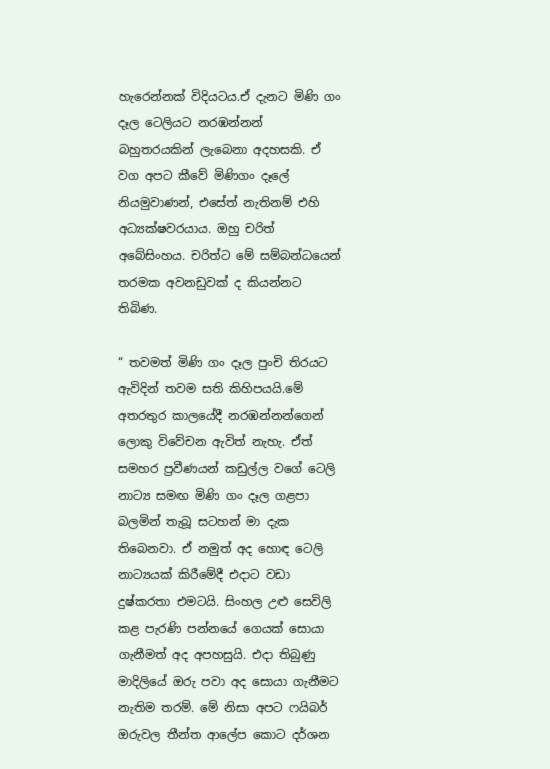හැරෙන්නක් විදියටය.ඒ දැනට මිණි ගං දෑල ටෙලියට නරඹන්නන් බහුතරයකින් ලැබෙනා අදහසකි. ඒ වග අපට කීවේ මිණිගං දෑලේ නියමුවාණන්, එසේත් නැතිනම් එහි අධ්‍යක්ෂවරයාය. ඔහු චරිත් අබේසිංහය. චරිත්ට මේ සම්බන්ධයෙන් තරමක අවනඩුවක් ද කියන්නට තිබිණ.

“ තවමත් මිණි ගං දෑල පුංචි තිරයට ඇවිදින් තවම සති කිහිපයයි.මේ අතරතුර කාලයේදී නරඹන්නන්ගෙන් ලොකු විවේචන ඇවිත් නැහැ. ඒත් සමහර ප්‍රවීණයන් කඩුල්ල වගේ ටෙලි නාට්‍ය සමඟ මිණි ගං දෑල ගළපා බලමින් තැබූ සටහන් මා දැක තිබෙනවා. ඒ නමුත් අද හොඳ ටෙලි නාට්‍යයක් කිරීමේදී එදාට වඩා දුෂ්කරතා එමටයි. සිංහල උළු සෙවිලි කළ පැරණි පන්නයේ ගෙයක් සොයා ගැනීමත් අද අපහසුයි. එදා තිබුණු මාදිලියේ ඔරු පවා අද සොයා ගැනීමට නැතිම තරම්. මේ නිසා අපට ෆයිබර් ඔරුවල තීන්ත ආලේප කොට දර්ශන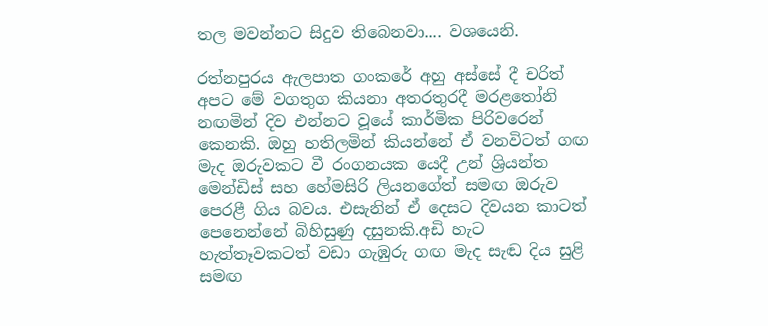තල මවන්නට සිදුව තිබෙනවා.... වශයෙනි.

රත්නපුරය ඇලපාත ගංකරේ අහු අස්සේ දී චරිත් අපට මේ වගතුග කියනා අතරතුරදී මරළතෝනි නඟමින් දිව එන්නට වූයේ කාර්මික පිරිවරෙන් කෙනකි. ඔහු හතිලමින් කියන්නේ ඒ වනවිටත් ගඟ මැද ඔරුවකට වී රංගනයක යෙදී උන් ශ්‍රියන්ත මෙන්ඩිස් සහ හේමසිරි ලියනගේත් සමඟ ඔරුව පෙරළී ගිය බවය. එසැනින් ඒ දෙසට දිවයන කාටත් පෙනෙන්නේ බිහිසුණු දසුනකි.අඩි හැට හැත්තෑවකටත් වඩා ගැඹුරු ගඟ මැද සැඬ දිය සුළි සමඟ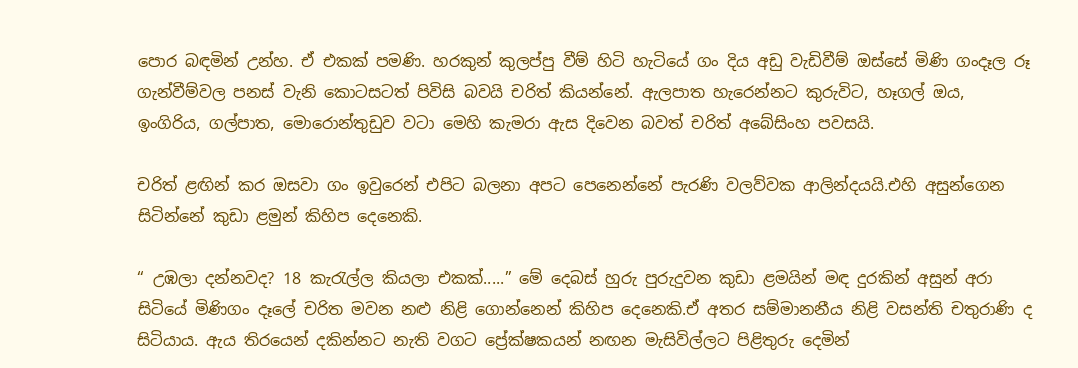පොර බඳමින් උන්හ. ඒ එකක් පමණි. හරකුන් කුලප්පු වීම් හිටි හැටියේ ගං දිය අඩු වැඩිවීම් ඔස්සේ මිණි ගංදෑල රූ ගැන්වීම්වල පනස් වැනි කොටසටත් පිවිසි බවයි චරිත් කියන්නේ. ඇලපාත හැරෙන්නට කුරුවිට, හෑගල් ඔය, ඉංගිරිය, ගල්පාත, මොරොන්තුඩුව වටා මෙහි කැමරා ඇස දිවෙන බවත් චරිත් අබේසිංහ පවසයි.

චරිත් ළඟින් කර ඔසවා ගං ඉවුරෙන් එපිට බලනා අපට පෙනෙන්නේ පැරණි වලව්වක ආලින්දයයි.එහි අසුන්ගෙන සිටින්නේ කුඩා ළමුන් කිහිප දෙනෙකි.

“ උඹලා දන්නවද? 18 කැරැල්ල කියලා එකක්.....” මේ දෙබස් හුරු පුරුදුවන කුඩා ළමයින් මඳ දුරකින් අසුන් අරා සිටියේ මිණිගං දෑලේ චරිත මවන නළු නිළි ගොන්නෙන් කිහිප දෙනෙකි.ඒ අතර සම්මානනීය නිළි වසන්ති චතුරාණි ද සිටියාය. ඇය තිරයෙන් දකින්නට නැති වගට ප්‍රේක්ෂකයන් නඟන මැසිවිල්ලට පිළිතුරු දෙමින්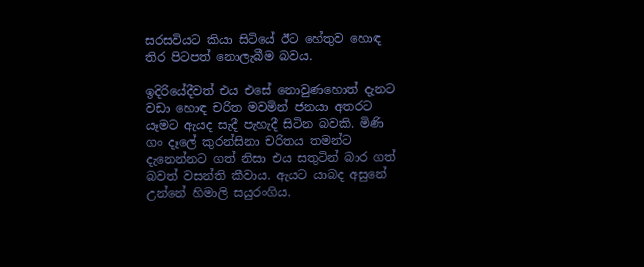සරසවියට කියා සිටියේ ඊට හේතුව හොඳ තිර පිටපත් නොලැබීම බවය.

ඉදිරියේදීවත් එය එසේ නොවුණහොත් දැනට වඩා හොඳ චරිත මවමින් ජනයා අතරට යෑමට ඇයද සැදී පැහැදී සිටින බවකි. මිණි ගං දෑලේ කුරන්සිනා චරිතය තමන්ට දැනෙන්නට ගත් නිසා එය සතුටින් බාර ගත් බවත් වසන්ති කීවාය. ඇයට යාබද අසුනේ උන්නේ හිමාලි සයුරංගිය.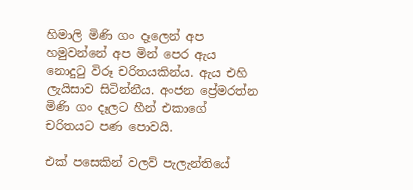හිමාලි මිණි ගං දෑලෙන් අප හමුවන්නේ අප මින් පෙර ඇය නොදුටු විරූ චරිතයකින්ය. ඇය එහි ලැයිසාව සිටින්නීය. අංජන ප්‍රේමරත්න මිණි ගං දෑලට හීන් එකාගේ චරිතයට පණ පොවයි.

එක් පසෙකින් වලව් පැලැන්තියේ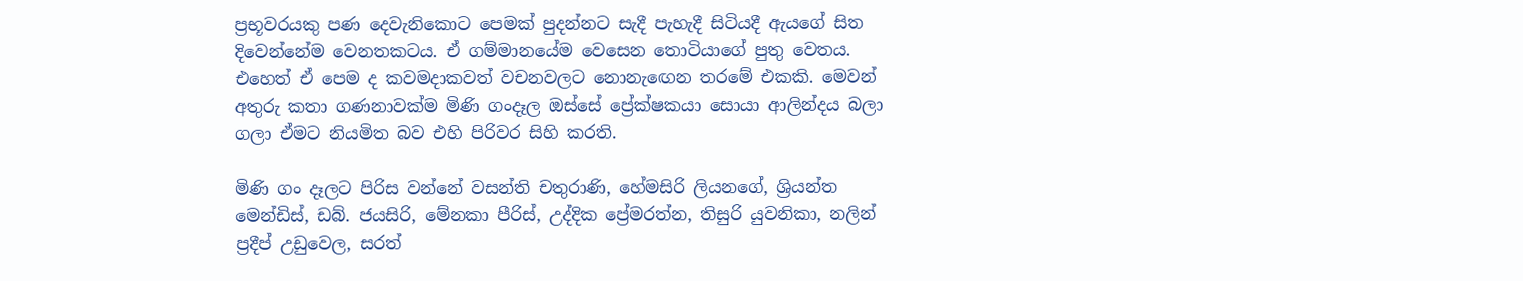ප්‍රභූවරයකු පණ දෙවැනිකොට පෙමක් පුදන්නට සැදී පැහැදී සිටියදී ඇයගේ සිත දිවෙන්නේම වෙනතකටය. ඒ ගම්මානයේම වෙසෙන තොටියාගේ පුතු වෙතය. එහෙත් ඒ පෙම ද කවමදාකවත් වචනවලට නොනැඟෙන තරමේ එකකි. මෙවන් අතුරු කතා ගණනාවක්ම මිණි ගංදෑල ඔස්සේ ප්‍රේක්ෂකයා සොයා ආලින්දය බලා ගලා ඒමට නියමිත බව එහි පිරිවර සිහි කරති.

මිණි ගං දෑලට පිරිස වන්නේ වසන්ති චතුරාණි, හේමසිරි ලියනගේ, ශ්‍රියන්ත මෙන්ඩිස්, ඩබ්. ජයසිරි, මේනකා පීරිස්, උද්දික ප්‍රේමරත්න, තිසුරි යුවනිකා, නලින් ප්‍රදීප් උඩුවෙල, සරත්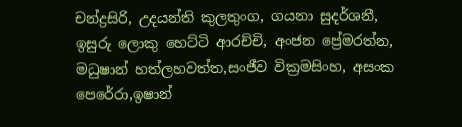චන්ද්‍රසිරි, උදයන්ති කුලතුංග, ගයනා සුදර්ශනී, ඉසුරු ලොකු හෙට්ටි ආරච්චි, අංජන ප්‍රේමරත්න, මධුෂාන් හත්ලහවත්ත,සංජීව වික්‍රමසිංහ, අසංක පෙරේරා,ඉෂාන්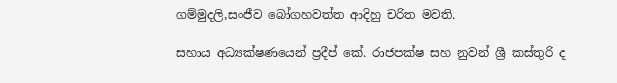ගම්මුදලි,සංජීව බෝගහවත්ත ආදිහු චරිත මවති.

සහාය අධ්‍යක්ෂණයෙන් ප්‍රදීප් කේ. රාජපක්ෂ සහ නුවන් ශ්‍රී කස්තුරි ද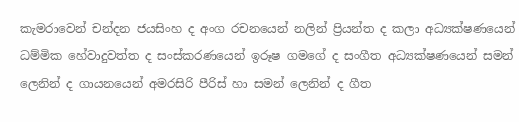කැමරාවෙන් චන්දන ජයසිංහ ද අංග රචනයෙන් නලින් ප්‍රියන්ත ද කලා අධ්‍යක්ෂණයෙන් ධම්මික හේවාදුවත්ත ද සංස්කරණයෙන් ඉරූෂ ගමගේ ද සංගීත අධ්‍යක්ෂණයෙන් සමන් ලෙනින් ද ගායනයෙන් අමරසිරි පීරිස් හා සමන් ලෙනින් ද ගීත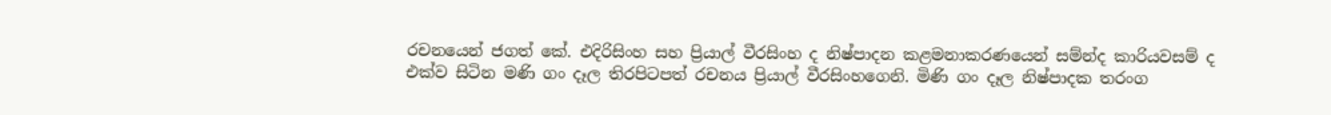රචනයෙන් ජගත් කේ. එදිරිසිංහ සහ ප්‍රියාල් වීරසිංහ ද නිෂ්පාදන කළමනාකරණයෙන් සම්න්ද කාරියවසම් ද එක්ව සිටින මණි ගං දෑල තිරපිටපත් රචනය ප්‍රියාල් වීරසිංහගෙනි. මිණි ගං දෑල නිෂ්පාදක තරංග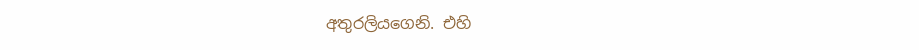අතුරලියගෙනි. එහි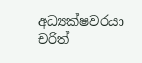අධ්‍යක්ෂවරයා චරිත්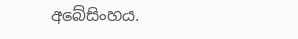අබේසිංහය.